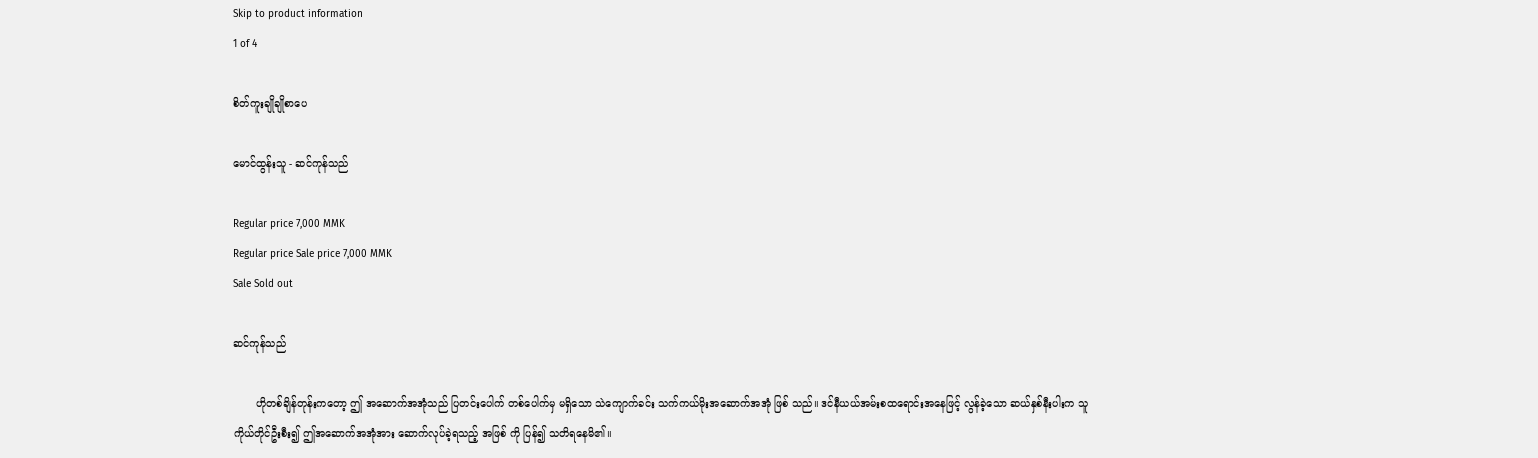Skip to product information
1 of 4

စိတ်ကူးချိုချိုစာပေ

မောင်ထွန်းသူ - ဆင်ကုန်သည်

Regular price 7,000 MMK
Regular price Sale price 7,000 MMK
Sale Sold out

ဆင်ကုန်သည်

       ဟိုတစ်ချိန်တုန်းကတော့ ဤ အဆောက်အအုံသည် ပြတင်းပေါက် တစ်ပေါက်မှ မရှိသော သဲကျောက်ခင်း သက်ကယ်မိုးအဆောက်အအုံ ဖြစ် သည်။ ဒင်နီယယ်အမ်းစထရောင်းအနေဖြင့် လွန်ခဲ့သော ဆယ်နှစ်နီးပါးက သူ ကိုယ်တိုင်ဦးစီး၍ ဤအဆောက်အအုံအား ဆောက်လုပ်ခဲ့ရသည့် အဖြစ် ကို ပြန်၍ သတိရနေမိ၏။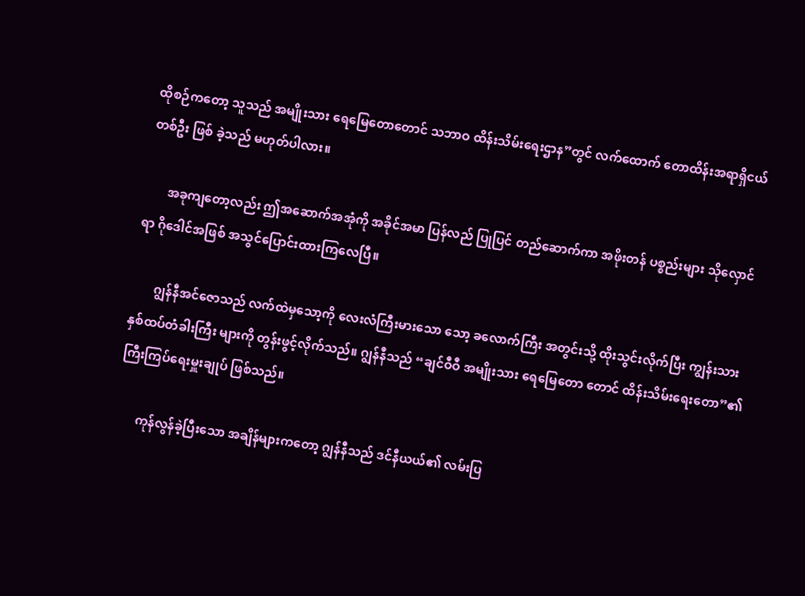ထိုစဉ်ကတော့ သူသည် အမျိုးသား ရေမြေတောတောင် သဘာဝ ထိန်းသိမ်းရေးဌာန”တွင် လက်ထောက် တောထိန်းအရာရှိငယ်တစ်ဦး ဖြစ် ခဲ့သည် မဟုတ်ပါလား။

       အခုကျတော့လည်း ဤအဆောက်အအုံကို အခိုင်အမာ ပြန်လည် ပြုပြင် တည်ဆောက်ကာ အဖိုးတန် ပစ္စည်းများ သိုလှောင်ရာ ဂိုဒေါင်အဖြစ် အသွင်ပြောင်းထားကြလေပြီ။

       ဂျွန်နီအင်ဇောသည် လက်ထဲမှသော့ကို လေးလံကြီးမားသော သော့ ခလောက်ကြီး အတွင်းသို့ ထိုးသွင်းလိုက်ပြီး ကျွန်းသား နှစ်ထပ်တံခါးကြီး များကို တွန်းဖွင့်လိုက်သည်။ ဂျွန်နီသည် “ချင်ဝီဝီ အမျိုးသား ရေမြေတော တောင် ထိန်းသိမ်းရေးတော”၏ ကြီးကြပ်ရေးမှူးချုပ် ဖြစ်သည်။

       ကုန်လွန်ခဲ့ပြီးသော အချိန်များကတော့ ဂျွန်နီသည် ဒင်နီယယ်၏ လမ်းပြ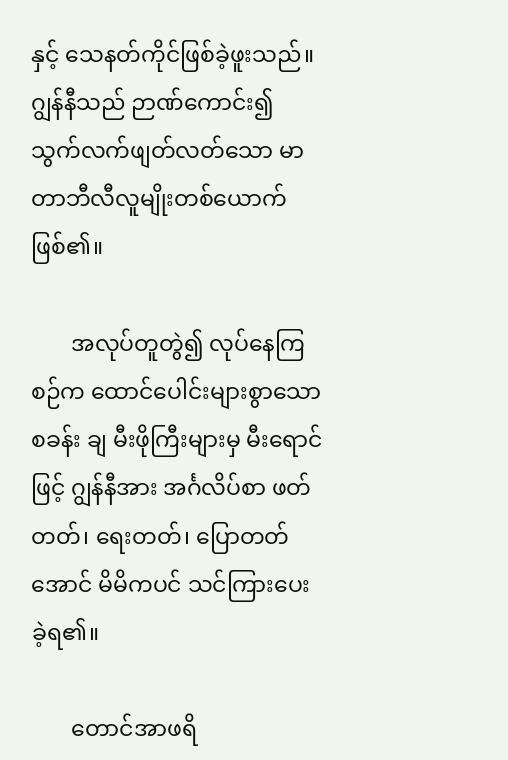နှင့် သေနတ်ကိုင်ဖြစ်ခဲ့ဖူးသည်။ ဂျွန်နီသည် ဉာဏ်ကောင်း၍ သွက်လက်ဖျတ်လတ်သော မာတာဘီလီလူမျိုးတစ်ယောက် ဖြစ်၏။

       အလုပ်တူတွဲ၍ လုပ်နေကြစဉ်က ထောင်ပေါင်းများစွာသော စခန်း ချ မီးဖိုကြီးများမှ မီးရောင်ဖြင့် ဂျွန်နီအား အင်္ဂလိပ်စာ ဖတ်တတ်၊ ရေးတတ်၊ ပြောတတ်အောင် မိမိကပင် သင်ကြားပေးခဲ့ရ၏။

       တောင်အာဖရိ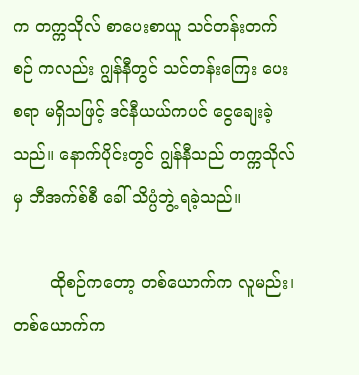က တက္ကသိုလ် စာပေးစာယူ သင်တန်းတက်စဉ် ကလည်း ဂျွန်နီတွင် သင်တန်းကြေး ပေးစရာ မရှိသဖြင့် ဒင်နီယယ်ကပင် ငွေချေးခဲ့သည်။ နောက်ပိုင်းတွင် ဂျွန်နီသည် တက္ကသိုလ်မှ ဘီအက်စ်စီ ခေါ် သိပ္ပံဘွဲ့ ရခဲ့သည်။

       ထိုစဉ်ကတော့ တစ်ယောက်က လူမည်း၊ တစ်ယောက်က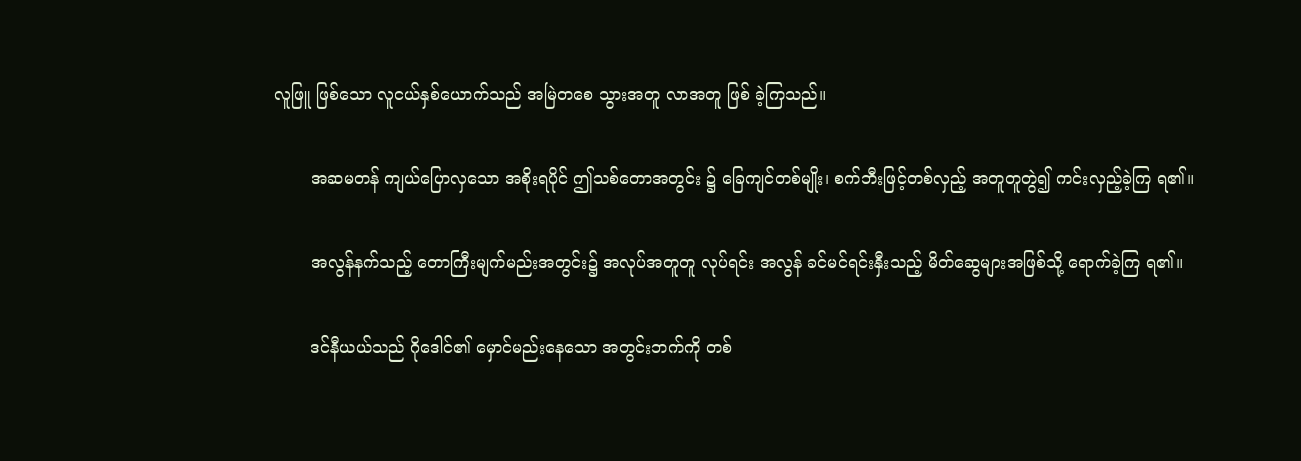လူဖြူ ဖြစ်သော လူငယ်နှစ်ယောက်သည် အမြဲတစေ သွားအတူ လာအတူ ဖြစ် ခဲ့ကြသည်။

       အဆမတန် ကျယ်ပြောလှသော အစိုးရပိုင် ဤသစ်တောအတွင်း ၌ ခြေကျင်တစ်မျိုး၊ စက်ဘီးဖြင့်တစ်လှည့် အတူတူတွဲ၍ ကင်းလှည့်ခဲ့ကြ ရ၏။

       အလွန်နက်သည့် တောကြီးမျက်မည်းအတွင်း၌ အလုပ်အတူတူ လုပ်ရင်း အလွန် ခင်မင်ရင်းနှီးသည့် မိတ်ဆွေများအဖြစ်သို့ ရောက်ခဲ့ကြ ရ၏။

       ဒင်နီယယ်သည် ဂိုဒေါင်၏ မှောင်မည်းနေသော အတွင်းဘက်ကို တစ်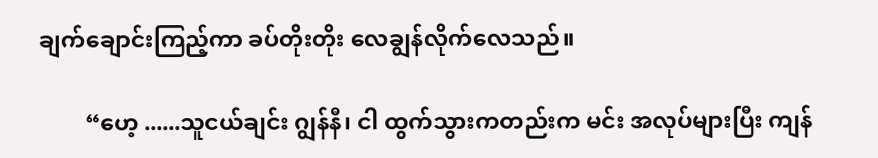ချက်ချောင်းကြည့်ကာ ခပ်တိုးတိုး လေချွန်လိုက်လေသည်။

        “ဟေ့ ......သူငယ်ချင်း ဂျွန်နီ၊ ငါ ထွက်သွားကတည်းက မင်း အလုပ်များပြီး ကျန်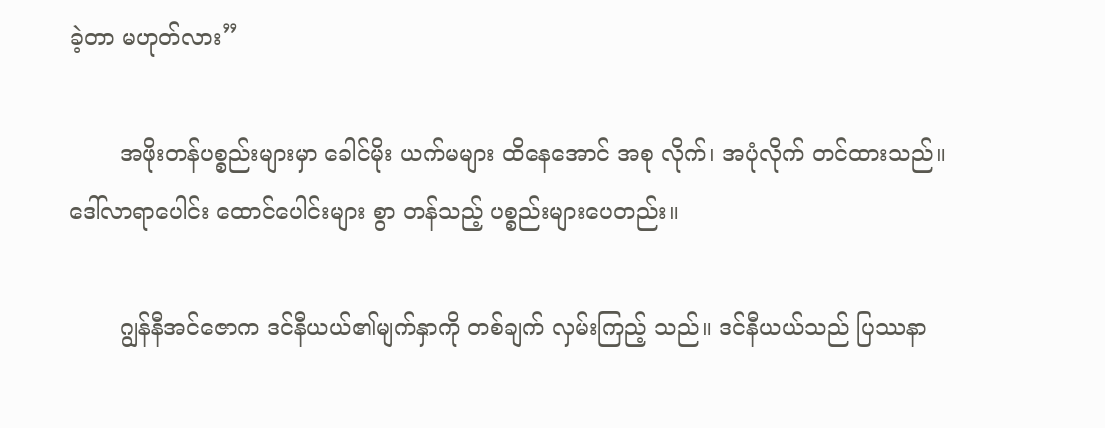ခဲ့တာ မဟုတ်လား”

       အဖိုးတန်ပစ္စည်းများမှာ ခေါင်မိုး ယက်မများ ထိနေအောင် အစု လိုက်၊ အပုံလိုက် တင်ထားသည်။ ဒေါ်လာရာပေါင်း ထောင်ပေါင်းများ စွာ တန်သည့် ပစ္စည်းများပေတည်း။

       ဂျွန်နီအင်ဇောက ဒင်နီယယ်၏မျက်နှာကို တစ်ချက် လှမ်းကြည့် သည်။ ဒင်နီယယ်သည် ပြဿနာ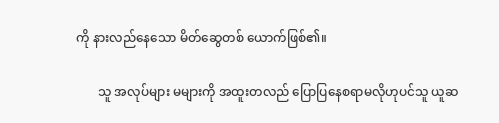ကို နားလည်နေသော မိတ်ဆွေတစ် ယောက်ဖြစ်၏။

       သူ အလုပ်များ မများကို အထူးတလည် ပြောပြနေစရာမလိုဟုပင်သူ ယူဆ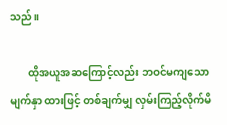သည်။

       ထိုအယူအဆကြောင့်လည်း ဘဝင်မကျသော မျက်နှာ ထားဖြင့် တစ်ချက်မျှ လှမ်းကြည့်လိုက်မိ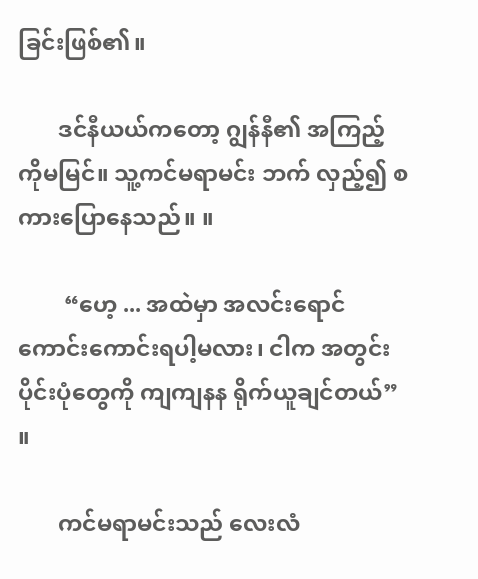ခြင်းဖြစ်၏။

       ဒင်နီယယ်ကတော့ ဂျွန်နီ၏ အကြည့်ကိုမမြင်။ သူ့ကင်မရာမင်း ဘက် လှည့်၍ စကားပြောနေသည်။ ။

        “ဟေ့ ... အထဲမှာ အလင်းရောင် ကောင်းကောင်းရပါ့မလား၊ ငါက အတွင်းပိုင်းပုံတွေကို ကျကျနန ရိုက်ယူချင်တယ်” ။

       ကင်မရာမင်းသည် လေးလံ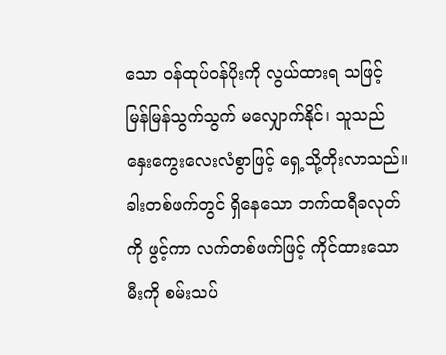သော ဝန်ထုပ်ဝန်ပိုးကို လွယ်ထားရ သဖြင့် မြန်မြန်သွက်သွက် မလျှောက်နိုင်၊ သူသည် နှေးကွေးလေးလံစွာဖြင့် ရှေ့သို့တိုးလာသည်။ ခါးတစ်ဖက်တွင် ရှိနေသော ဘက်ထရီခလုတ်ကို ဖွင့်ကာ လက်တစ်ဖက်ဖြင့် ကိုင်ထားသော မီးကို စမ်းသပ်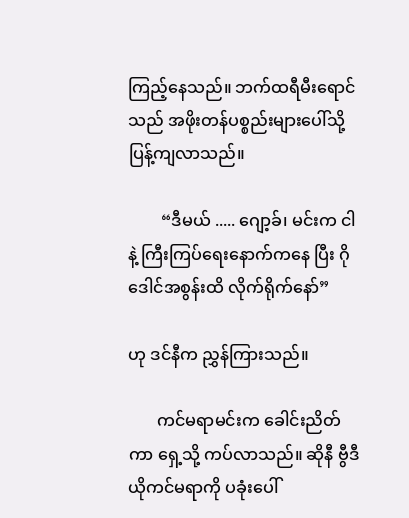ကြည့်နေသည်။ ဘက်ထရီမီးရောင်သည် အဖိုးတန်ပစ္စည်းများပေါ်သို့ ပြန့်ကျလာသည်။

        “ဒီမယ် ..... ဂျော့ခ်၊ မင်းက ငါနဲ့ ကြီးကြပ်ရေးနောက်ကနေ ပြီး ဂိုဒေါင်အစွန်းထိ လိုက်ရိုက်နော်”

ဟု ဒင်နီက ညွှန်ကြားသည်။

       ကင်မရာမင်းက ခေါင်းညိတ်ကာ ရှေ့သို့ ကပ်လာသည်။ ဆိုနီ ဗွီဒီယိုကင်မရာကို ပခုံးပေါ်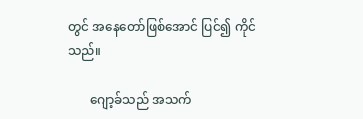တွင် အနေတော်ဖြစ်အောင် ပြင်၍ ကိုင်သည်။

       ဂျော့ခ်သည် အသက်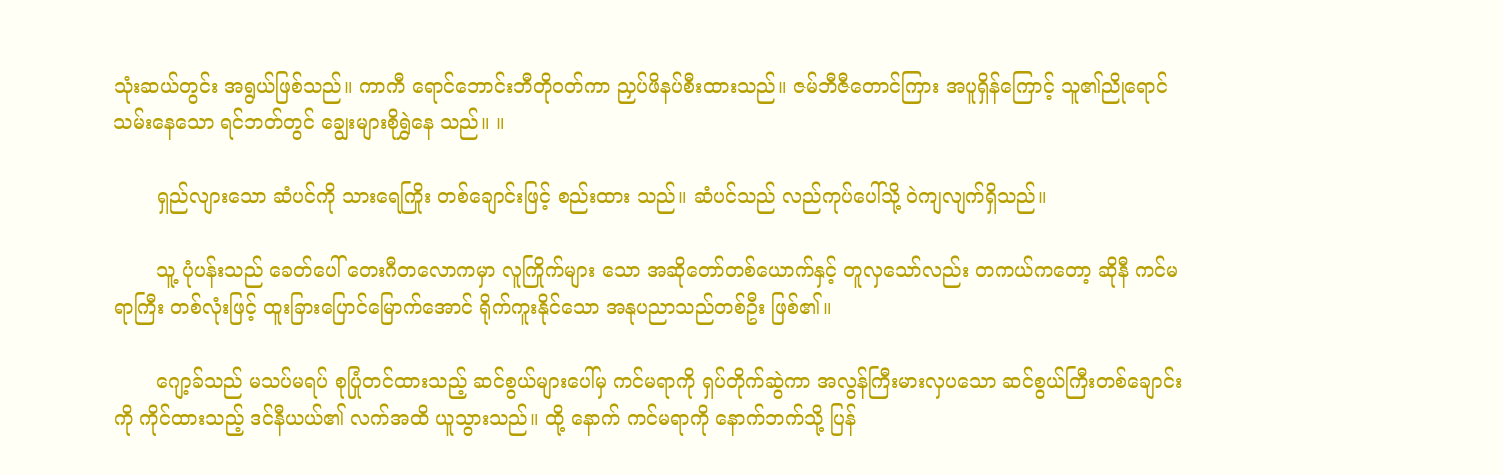သုံးဆယ်တွင်း အရွယ်ဖြစ်သည်။ ကာကီ ရောင်ဘောင်းဘီတိုဝတ်ကာ ညှပ်ဖိနပ်စီးထားသည်။ ဇမ်ဘီဇီတောင်ကြား အပူရှိန်ကြောင့် သူ၏ညိုရောင်သမ်းနေသော ရင်ဘတ်တွင် ချွေးများစိုရွှဲနေ သည်။ ။

       ရှည်လျားသော ဆံပင်ကို သားရေကြိုး တစ်ချောင်းဖြင့် စည်းထား သည်။ ဆံပင်သည် လည်ကုပ်ပေါ်သို့ ဝဲကျလျက်ရှိသည်။

       သူ့ ပုံပန်းသည် ခေတ်ပေါ် တေးဂီတလောကမှာ လူကြိုက်များ သော အဆိုတော်တစ်ယောက်နှင့် တူလှသော်လည်း တကယ်ကတော့ ဆိုနီ ကင်မရာကြီး တစ်လုံးဖြင့် ထူးခြားပြောင်မြောက်အောင် ရိုက်ကူးနိုင်သော အနုပညာသည်တစ်ဦး ဖြစ်၏။

       ဂျော့ခ်သည် မသပ်မရပ် စုပြုံတင်ထားသည့် ဆင်စွယ်များပေါ်မှ ကင်မရာကို ရှပ်တိုက်ဆွဲကာ အလွန်ကြီးမားလှပသော ဆင်စွယ်ကြီးတစ်ချောင်းကို ကိုင်ထားသည့် ဒင်နီယယ်၏ လက်အထိ ယူသွားသည်။ ထို့ နောက် ကင်မရာကို နောက်ဘက်သို့ ပြန်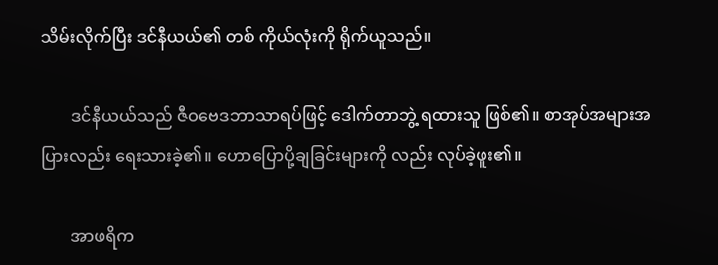သိမ်းလိုက်ပြီး ဒင်နီယယ်၏ တစ် ကိုယ်လုံးကို ရိုက်ယူသည်။

       ဒင်နီယယ်သည် ဇီဝဗေဒဘာသာရပ်ဖြင့် ဒေါက်တာဘွဲ့ ရထားသူ ဖြစ်၏။ စာအုပ်အများအပြားလည်း ရေးသားခဲ့၏။ ဟောပြောပို့ချခြင်းများကို လည်း လုပ်ခဲ့ဖူး၏။

       အာဖရိက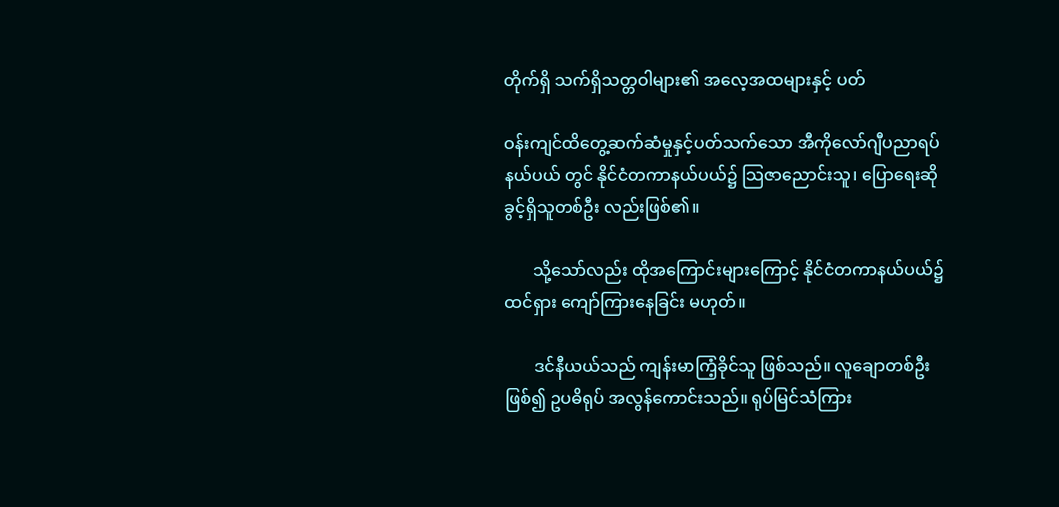တိုက်ရှိ သက်ရှိသတ္တဝါများ၏ အလေ့အထများနှင့် ပတ်

ဝန်းကျင်ထိတွေ့ဆက်ဆံမှုနှင့်ပတ်သက်သော အီကိုလော်ဂျီပညာရပ်နယ်ပယ် တွင် နိုင်ငံတကာနယ်ပယ်၌ သြဇာညောင်းသူ၊ ပြောရေးဆိုခွင့်ရှိသူတစ်ဦး လည်းဖြစ်၏။

       သို့သော်လည်း ထိုအကြောင်းများကြောင့် နိုင်ငံတကာနယ်ပယ်၌ ထင်ရှား ကျော်ကြားနေခြင်း မဟုတ်။

       ဒင်နီယယ်သည် ကျန်းမာကြံ့ခိုင်သူ ဖြစ်သည်။ လူချောတစ်ဦး ဖြစ်၍ ဥပဓိရုပ် အလွန်ကောင်းသည်။ ရုပ်မြင်သံကြား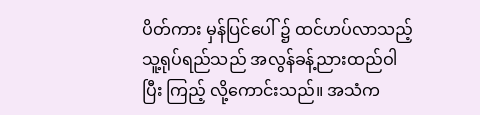ပိတ်ကား မှန်ပြင်ပေါ် ၌ ထင်ဟပ်လာသည့် သူ့ရုပ်ရည်သည် အလွန်ခန့်ညားထည်ဝါပြီး ကြည့် လို့ကောင်းသည်။ အသံက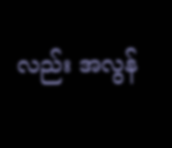လည်း အလွန်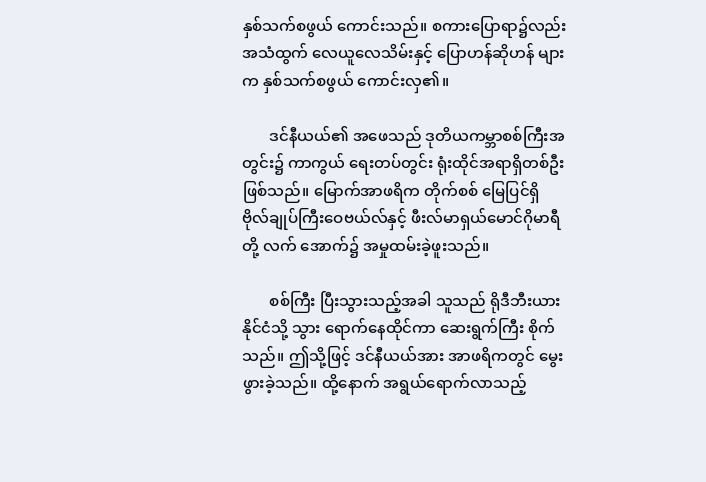နှစ်သက်စဖွယ် ကောင်းသည်။ စကားပြောရာ၌လည်း အသံထွက် လေယူလေသိမ်းနှင့် ပြောဟန်ဆိုဟန် များက နှစ်သက်စဖွယ် ကောင်းလှ၏။

       ဒင်နီယယ်၏ အဖေသည် ဒုတိယကမ္ဘာစစ်ကြီးအတွင်း၌ ကာကွယ် ရေးတပ်တွင်း ရုံးထိုင်အရာရှိတစ်ဦး ဖြစ်သည်။ မြောက်အာဖရိက တိုက်စစ် မြေပြင်ရှိ ဗိုလ်ချုပ်ကြီးဝေဗယ်လ်နှင့် ဖီးလ်မာရှယ်မောင်ဂိုမာရီတို့ လက် အောက်၌ အမှုထမ်းခဲ့ဖူးသည်။

       စစ်ကြီး ပြီးသွားသည့်အခါ သူသည် ရိုဒီဘီးယားနိုင်ငံသို့ သွား ရောက်နေထိုင်ကာ ဆေးရွက်ကြီး စိုက်သည်။ ဤသို့ဖြင့် ဒင်နီယယ်အား အာဖရိကတွင် မွေးဖွားခဲ့သည်။ ထို့နောက် အရွယ်ရောက်လာသည့်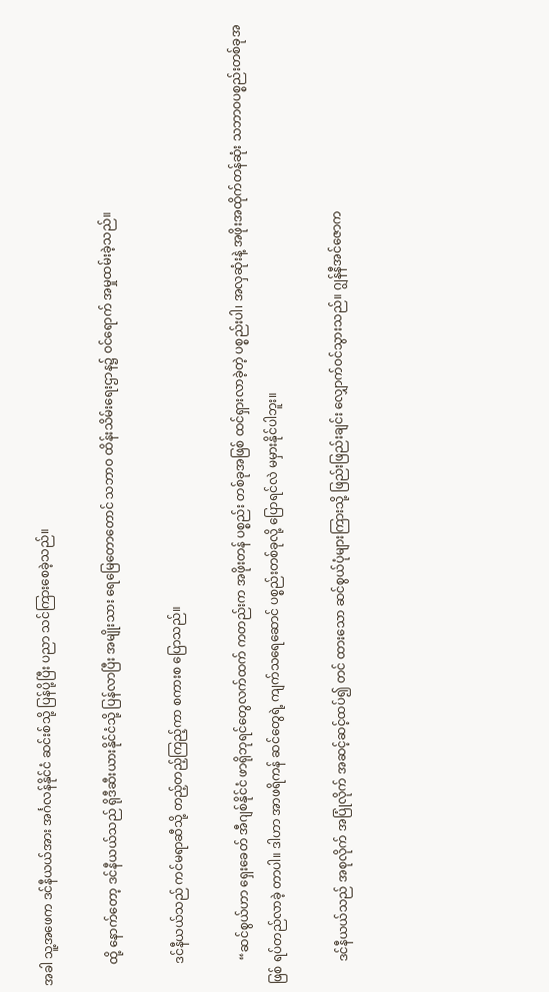အခါ သူ့အဖေက ဒင်နီယယ်အား အင်္ဂလန်နိုင်ငံ ဆင်းစ်သို့ ပြန်ပို့ပြီး ပညာ သင်ကြားစေခဲ့သည်။

       ထို့ နောက်တော့ ဒင်နီယယ်သည် ရိုဒီဆီးယားနိုင်ငံသို့ ပြန်လာပြီး အမျိုးသား ရေမြေတောတောင် သဘာဝ ထိန်းသိမ်းရေးဌာန၌ ဝင်ရောက် အမှုထမ်းခဲ့သည်။

       ဒင်နီယယ်သည် ကင်မရာဆီသို့ တည့်တည့်ကြည့်ကာ စကားစ ပြောသည်။

        “ဆင်စွယ်ဟာ ရှေးခေတ် အီဂျစ်နိုင်ငံ ဖာရိုဘုရင်တွေလက်ထက် ကတည်းက အဖိုးတန် ပစ္စည်း တစ်ခုအဖြစ် ထင်ရှားလာခဲ့တဲ့ ပစ္စည်းပါ၊ အလှဆုံးနဲ့ အဖိုးအထိုက်တန်ဆုံး သဘာဝပစ္စည်းတစ်ခုအဖြစ် ရပ်တည်လာခဲ့ တာပါ။ ဒါဟာ အာဖရိကန် ဆင်တွေရဲ့ ကျက်သရေဆောင် ပစ္စည်းတစ်ခုလို့ ပြောရင်လဲ မမှားနိုင်ပါဘူး။

       ဒင်နီယယ်သည် အစုလိုက် အပြုံလိုက် အဆင့်ဆင့်ထပ်၍ တင် ထားသော ဆင်စွယ်ပုံများကြားသို့ ဖြည်းဖြည်းချင်း လျှောက်ဝင်သွားသည်။ ဂျွန်နီအင်ဇောက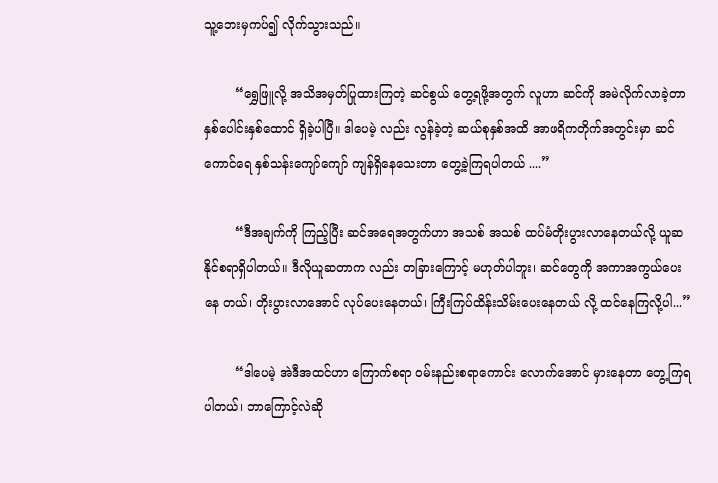သူ့ဘေးမှကပ်၍ လိုက်သွားသည်။

        “ရွှေဖြူလို့ အသိအမှတ်ပြုထားကြတဲ့ ဆင်စွယ် တွေ့ရဖို့အတွက် လူဟာ ဆင်ကို အမဲလိုက်လာခဲ့တာ နှစ်ပေါင်းနှစ်ထောင် ရှိခဲ့ပါပြီ။ ဒါပေမဲ့ လည်း လွန်ခဲ့တဲ့ ဆယ်စုနှစ်အထိ အာဖရိကတိုက်အတွင်းမှာ ဆင်ကောင်ရေ နှစ်သန်းကျော်ကျော် ကျန်ရှိနေသေးတာ တွေ့ခဲ့ကြရပါတယ် ....”

        “ဒီအချက်ကို ကြည့်ပြီး ဆင်အရေအတွက်ဟာ အသစ် အသစ် ထပ်မံတိုးပွားလာနေတယ်လို့ ယူဆနိုင်စရာရှိပါတယ်။ ဒီလိုယူဆတာက လည်း တခြားကြောင့် မဟုတ်ပါဘူး၊ ဆင်တွေကို အကာအကွယ်ပေးနေ တယ်၊ တိုးပွားလာအောင် လုပ်ပေးနေတယ်၊ ကြီးကြပ်ထိန်းသိမ်းပေးနေတယ် လို့ ထင်နေကြလို့ပါ...”

        “ဒါပေမဲ့ အဲဒီအထင်ဟာ ကြောက်စရာ ဝမ်းနည်းစရာကောင်း လောက်အောင် မှားနေတာ တွေ့ကြရပါတယ်၊ ဘာကြောင့်လဲဆို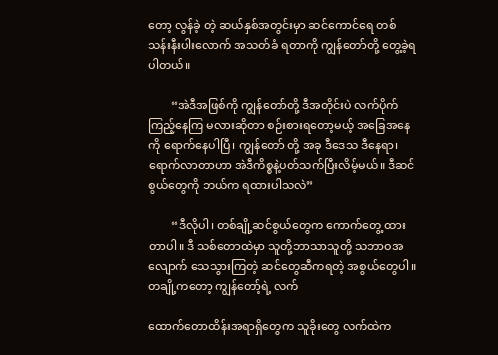တော့ လွန်ခဲ့ တဲ့ ဆယ်နှစ်အတွင်းမှာ ဆင်ကောင်ရေ တစ်သန်းနီးပါးလောက် အသတ်ခံ ရတာကို ကျွန်တော်တို့ တွေ့ခဲ့ရပါတယ်။

        “အဲဒီအဖြစ်ကို ကျွန်တော်တို့ ဒီအတိုင်းပဲ လက်ပိုက်ကြည့်နေကြ မလားဆိုတာ စဉ်းစားရတော့မယ့် အခြေအနေကို ရောက်နေပါပြီ၊ ကျွန်တော် တို့ အခု ဒီဒေသ ဒီနေရာ၊ ရောက်လာတာဟာ အဲဒီကိစ္စနဲ့ပတ်သက်ပြီးလိမ့်မယ်။ ဒီဆင်စွယ်တွေကို ဘယ်က ရထားပါသလဲ”

        “ဒီလိုပါ၊ တစ်ချို့ဆင်စွယ်တွေက ကောက်တွေ့ ထားတာပါ။ ဒီ သစ်တောထဲမှာ သူတို့ဘာသာသူတို့ သဘာဝအလျောက် သေသွားကြတဲ့ ဆင်တွေဆီကရတဲ့ အစွယ်တွေပါ။ တချို့ကတော့ ကျွန်တော့်ရဲ့ လက်

ထောက်တောထိန်းအရာရှိတွေက သူခိုးတွေ လက်ထဲက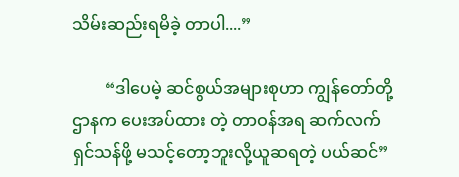သိမ်းဆည်းရမိခဲ့ တာပါ....”

        “ဒါပေမဲ့ ဆင်စွယ်အများစုဟာ ကျွန်တော်တို့ဌာနက ပေးအပ်ထား တဲ့ တာဝန်အရ ဆက်လက်ရှင်သန်ဖို့ မသင့်တော့ဘူးလို့ယူဆရတဲ့ ပယ်ဆင်”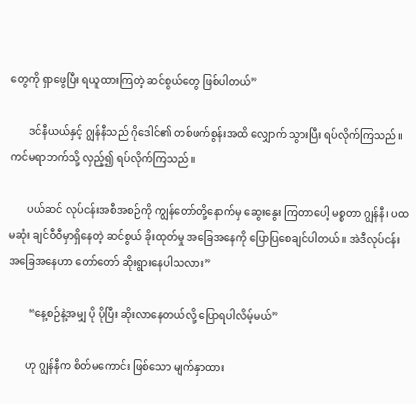တွေကို ရှာဖွေပြီး ရယူထားကြတဲ့ ဆင်စွယ်တွေ ဖြစ်ပါတယ်”

       ဒင်နီယယ်နှင့် ဂျွန်နီသည် ဂိုဒေါင်၏ တစ်ဖက်စွန်းအထိ လျှောက် သွားပြီး ရပ်လိုက်ကြသည်။ ကင်မရာဘက်သို့ လှည့်၍ ရပ်လိုက်ကြသည်။

       ပယ်ဆင် လုပ်ငန်းအစီအစဉ်ကို ကျွန်တော်တို့နောက်မှ ဆွေးနွေး ကြတာပေါ့ မစ္စတာ ဂျွန်နီ၊ ပထမဆုံး ချင်ဝီဝီမှာရှိနေတဲ့ ဆင်စွယ် ခိုးထုတ်မှု အခြေအနေကို ပြောပြစေချင်ပါတယ်။ အဲဒီလုပ်ငန်းအခြေအနေဟာ တော်တော် ဆိုးရွားနေပါသလား”

        “နေ့စဉ်နဲ့အမျှ ပို ပိုပြီး ဆိုးလာနေတယ်လို့ ပြောရပါလိမ့်မယ်”

       ဟု ဂျွန်နီက စိတ်မကောင်း ဖြစ်သော မျက်နှာထား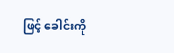ဖြင့် ခေါင်းကို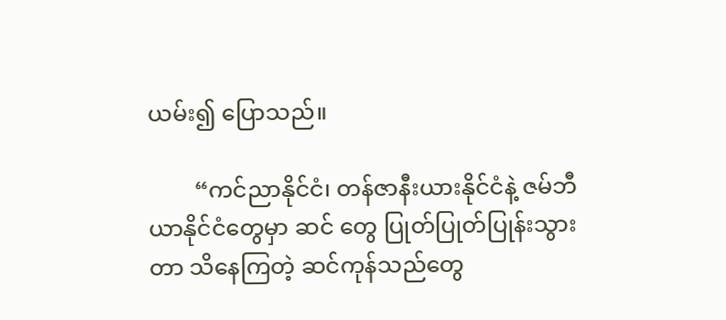ယမ်း၍ ပြောသည်။

        “ကင်ညာနိုင်ငံ၊ တန်ဇာနီးယားနိုင်ငံနဲ့ ဇမ်ဘီယာနိုင်ငံတွေမှာ ဆင် တွေ ပြုတ်ပြုတ်ပြုန်းသွားတာ သိနေကြတဲ့ ဆင်ကုန်သည်တွေ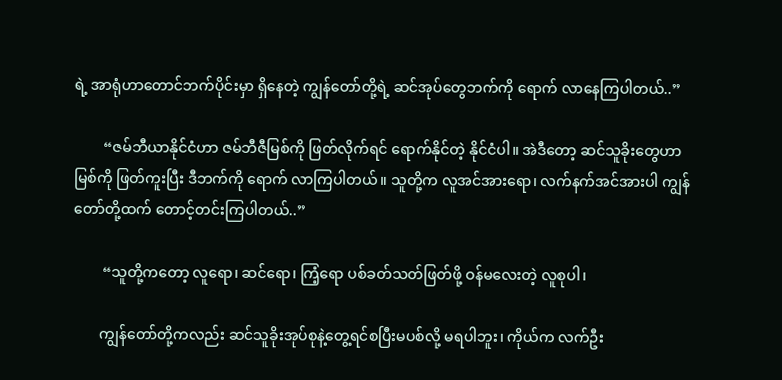ရဲ့ အာရုံဟာတောင်ဘက်ပိုင်းမှာ ရှိနေတဲ့ ကျွန်တော်တို့ရဲ့ ဆင်အုပ်တွေဘက်ကို ရောက် လာနေကြပါတယ်..”

        “ဇမ်ဘီယာနိုင်ငံဟာ ဇမ်ဘီဇီမြစ်ကို ဖြတ်လိုက်ရင် ရောက်နိုင်တဲ့ နိုင်ငံပါ။ အဲဒီတော့ ဆင်သူခိုးတွေဟာ မြစ်ကို ဖြတ်ကူးပြီး ဒီဘက်ကို ရောက် လာကြပါတယ်။ သူတို့က လူအင်အားရော၊ လက်နက်အင်အားပါ ကျွန်တော်တို့ထက် တောင့်တင်းကြပါတယ်..”

        “သူတို့ကတော့ လူရော၊ ဆင်ရော၊ ကြံ့ရော ပစ်ခတ်သတ်ဖြတ်ဖို့ ဝန်မလေးတဲ့ လူစုပါ၊

       ကျွန်တော်တို့ကလည်း ဆင်သူခိုးအုပ်စုနဲ့တွေ့ရင်စပြီးမပစ်လို့ မရပါဘူး၊ ကိုယ်က လက်ဦး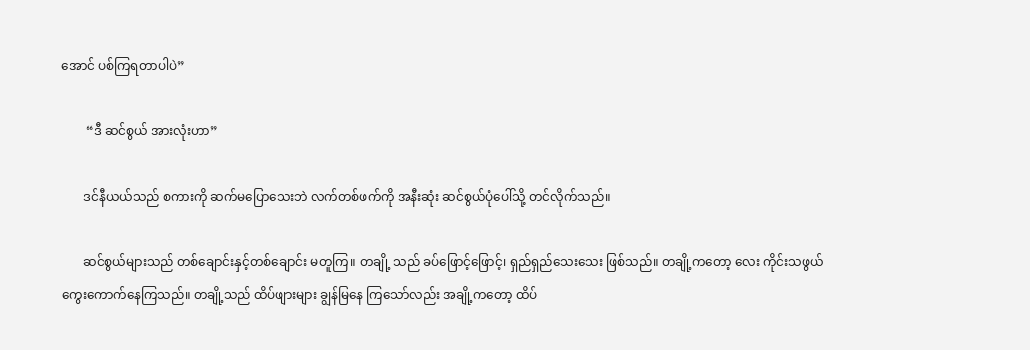အောင် ပစ်ကြရတာပါပဲ”

        “ဒီ ဆင်စွယ် အားလုံးဟာ”

       ဒင်နီယယ်သည် စကားကို ဆက်မပြောသေးဘဲ လက်တစ်ဖက်ကို အနီးဆုံး ဆင်စွယ်ပုံပေါ်သို့ တင်လိုက်သည်။

       ဆင်စွယ်များသည် တစ်ချောင်းနှင့်တစ်ချောင်း မတူကြ။ တချို့ သည် ခပ်ဖြောင့်ဖြောင့်၊ ရှည်ရှည်သေးသေး ဖြစ်သည်။ တချို့ကတော့ လေး ကိုင်းသဖွယ် ကွေးကောက်နေကြသည်။ တချို့သည် ထိပ်ဖျားများ ချွန်မြနေ ကြသော်လည်း အချို့ကတော့ ထိပ်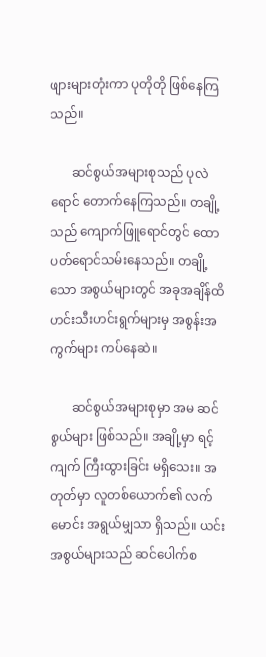ဖျားများတုံးကာ ပုတိုတို ဖြစ်နေကြသည်။

       ဆင်စွယ်အများစုသည် ပုလဲရောင် တောက်နေကြသည်။ တချို့ သည် ကျောက်ဖြူရောင်တွင် ထောပတ်ရောင်သမ်းနေသည်။ တချို့သော အစွယ်များတွင် အခုအချိန်ထိ ဟင်းသီးဟင်းရွက်များမှ အစွန်းအကွက်များ ကပ်နေဆဲ။

       ဆင်စွယ်အများစုမှာ အမ ဆင်စွယ်များ ဖြစ်သည်။ အချို့မှာ ရင့် ကျက် ကြီးထွားခြင်း မရှိသေး။ အတုတ်မှာ လူတစ်ယောက်၏ လက်မောင်း အရွယ်မျှသာ ရှိသည်။ ယင်းအစွယ်များသည် ဆင်ပေါက်စ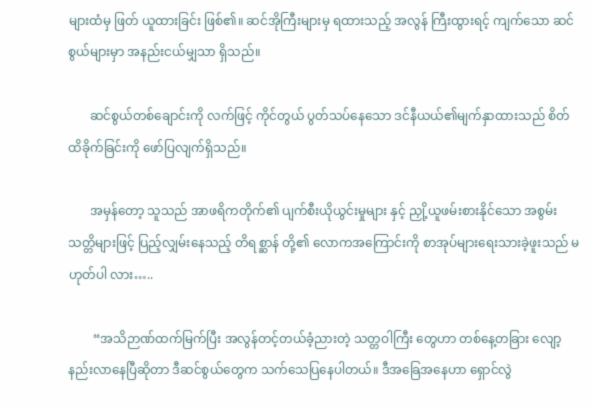များထံမှ ဖြတ် ယူထားခြင်း ဖြစ်၏။ ဆင်အိုကြီးများမှ ရထားသည့် အလွန် ကြီးထွားရင့် ကျက်သော ဆင်စွယ်များမှာ အနည်းငယ်မျှသာ ရှိသည်။

       ဆင်စွယ်တစ်ချောင်းကို လက်ဖြင့် ကိုင်တွယ် ပွတ်သပ်နေသော ဒင်နီယယ်၏မျက်နှာထားသည် စိတ်ထိခိုက်ခြင်းကို ဖော်ပြလျက်ရှိသည်။

       အမှန်တော့ သူသည် အာဖရိကတိုက်၏ ပျက်စီးယိုယွင်းမှုများ နှင့် ညှို့ယူဖမ်းစားနိုင်သော အစွမ်းသတ္တိများဖြင့် ပြည့်လျှမ်းနေသည့် တိရစ္ဆာန် တို့၏ လောကအကြောင်းကို စာအုပ်များရေးသားခဲ့ဖူးသည် မဟုတ်ပါ လား…..

        “အသိဉာဏ်ထက်မြက်ပြီး အလွန်တင့်တယ်ခံ့ညားတဲ့ သတ္တဝါကြီး တွေဟာ တစ်နေ့တခြား လျော့နည်းလာနေပြီဆိုတာ ဒီဆင်စွယ်တွေက သက်သေပြနေပါတယ်။ ဒီအခြေအနေဟာ ရှောင်လွဲ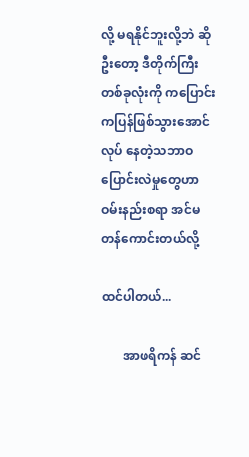လို့ မရနိုင်ဘူးလို့ဘဲ ဆိုဦးတော့ ဒီတိုက်ကြီးတစ်ခုလုံးကို ကပြောင်းကပြန်ဖြစ်သွားအောင် လုပ် နေတဲ့သဘာဝ ပြောင်းလဲမှုတွေဟာ ဝမ်းနည်းစရာ အင်မတန်ကောင်းတယ်လို့

ထင်ပါတယ်...

       အာဖရိကန် ဆင်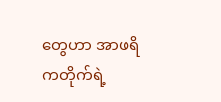တွေဟာ အာဖရိကတိုက်ရဲ့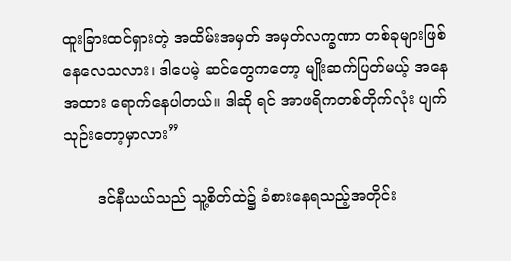ထူးခြားထင်ရှားတဲ့ အထိမ်းအမှတ် အမှတ်လက္ခဏာ တစ်ခုများဖြစ်နေလေသလား၊ ဒါပေမဲ့ ဆင်တွေကတော့ မျိုးဆက်ပြတ်မယ့် အနေအထား ရောက်နေပါတယ်။ ဒါဆို ရင် အာဖရိကတစ်တိုက်လုံး ပျက်သုဉ်းတော့မှာလား”

       ဒင်နီယယ်သည် သူ့စိတ်ထဲ၌ ခံစားနေရသည့်အတိုင်း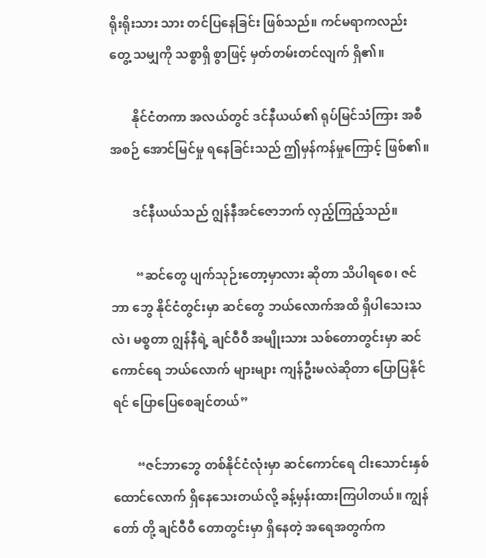ရိုးရိုးသား သား တင်ပြနေခြင်း ဖြစ်သည်။ ကင်မရာကလည်း တွေ့ သမျှကို သစ္စာရှိ စွာဖြင့် မှတ်တမ်းတင်လျက် ရှိ၏။

       နိုင်ငံတကာ အလယ်တွင် ဒင်နီယယ်၏ ရုပ်မြင်သံကြား အစီအစဉ် အောင်မြင်မှု ရနေခြင်းသည် ဤမှန်ကန်မှုကြောင့် ဖြစ်၏။

       ဒင်နီယယ်သည် ဂျွန်နီအင်ဇောဘက် လှည့်ကြည့်သည်။

        “ဆင်တွေ ပျက်သုဉ်းတော့မှာလား ဆိုတာ သိပါရစေ၊ ဇင်ဘာ ဘွေ နိုင်ငံတွင်းမှာ ဆင်တွေ ဘယ်လောက်အထိ ရှိပါသေးသလဲ၊ မစ္စတာ ဂျွန်နီရဲ့ ချင်ဝီဝီ အမျိုးသား သစ်တောတွင်းမှာ ဆင်ကောင်ရေ ဘယ်လောက် များများ ကျန်ဦးမလဲဆိုတာ ပြောပြနိုင်ရင် ပြောပြေစေချင်တယ်”

        “ဇင်ဘာဘွေ တစ်နိုင်ငံလုံးမှာ ဆင်ကောင်ရေ ငါးသောင်းနှစ် ထောင်လောက် ရှိနေသေးတယ်လို့ ခန့်မှန်းထားကြပါတယ်။ ကျွန်တော် တို့ ချင်ဝီဝီ တောတွင်းမှာ ရှိနေတဲ့ အရေအတွက်က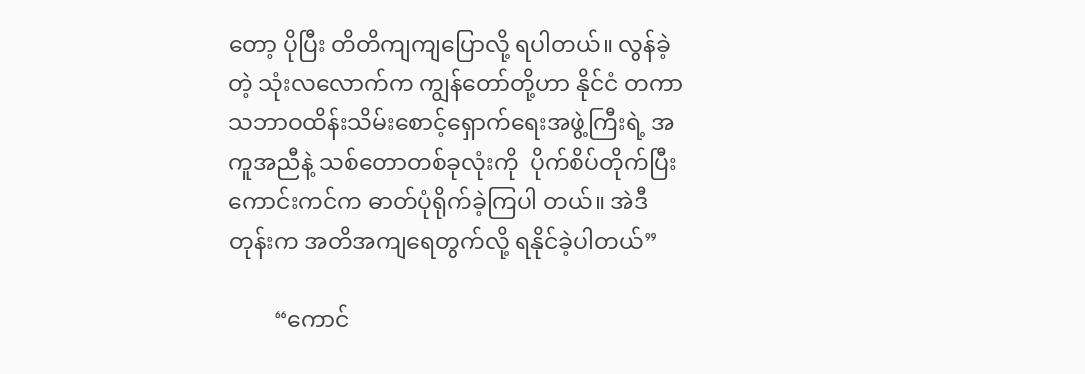တော့ ပိုပြီး တိတိကျကျပြောလို့ ရပါတယ်။ လွန်ခဲ့တဲ့ သုံးလလောက်က ကျွန်တော်တို့ဟာ နိုင်ငံ တကာသဘာဝထိန်းသိမ်းစောင့်ရှောက်ရေးအဖွဲ့ကြီးရဲ့ အကူအညီနဲ့ သစ်တောတစ်ခုလုံးကို  ပိုက်စိပ်တိုက်ပြီး ကောင်းကင်က ဓာတ်ပုံရိုက်ခဲ့ကြပါ တယ်။ အဲဒီတုန်းက အတိအကျရေတွက်လို့ ရနိုင်ခဲ့ပါတယ်”

        “ကောင်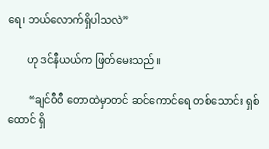ရေ၊ ဘယ်လောက်ရှိပါသလဲ”

       ဟု ဒင်နီယယ်က ဖြတ်မေးသည်။

        “ချင်ဝီဝီ တောထဲမှာတင် ဆင်ကောင်ရေ တစ်သောင်း ရှစ်ထောင် ရှိ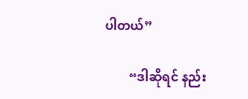ပါတယ်”

        “ဒါဆိုရင် နည်း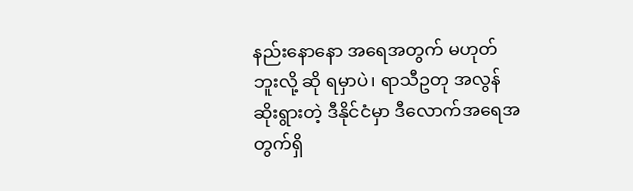နည်းနောနော အရေအတွက် မဟုတ်ဘူးလို့ ဆို ရမှာပဲ၊ ရာသီဥတု အလွန်ဆိုးရွားတဲ့ ဒီနိုင်ငံမှာ ဒီလောက်အရေအတွက်ရှိ